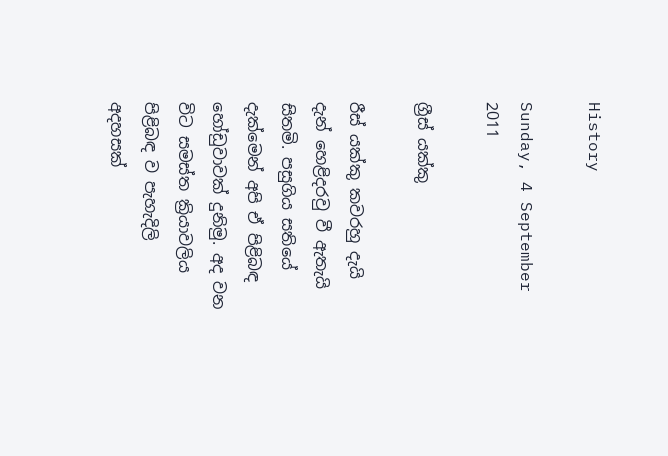History

Sunday, 4 September 2011

ග්‍රීස් යක්කු

රීස් යක්කු කවරහු දැයි දැන් හෙළිදරවු වී ඇතැයි සිතමි. පසුගිය සතියේ දැක්මෙන් අපි ඒ පිළිබඳ හෝඩුවාවක් දුනිමු. අද වන විට සමස්ත ක්‍රියාවලිය පිළිබඳ ව පැහැදිලි අදහසක්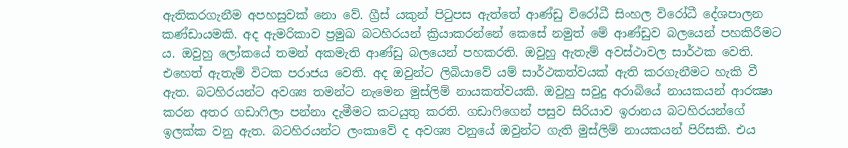ඇතිකරගැනීම අපහසුවක් නො වේ. ග්‍රීස් යකුන් පිටුපස ඇත්තේ ආණ්ඩු විරෝධී සිංහල විරෝධී දේශපාලන කණ්ඩායමකි. අද ඇමරිකාව ප්‍රමුඛ බටහිරයන් ක්‍රියාකරන්නේ කෙසේ නමුත් මේ ආණ්ඩුව බලයෙන් පහකිරීමට ය. ඔවුහු ලෝකයේ තමන් අකමැති ආණ්ඩු බලයෙන් පහකරති. ඔවුහු ඇතැම් අවස්ථාවල සාර්ථක වෙති. එහෙත් ඇතැම් විටක පරාජය වෙති. අද ඔවුන්ට ලිබියාවේ යම් සාර්ථකත්වයක් ඇති කරගැනීමට හැකි වී ඇත. බටහිරයන්ට අවශ්‍ය තමන්ට නැමෙන මුස්ලිම් නායකත්වයකි. ඔවුහු සවුදු අරාබියේ නායකයන් ආරක්‍ෂා කරන අතර ගඩාෆිලා පන්නා දැමීමට කටයුතු කරති. ගඩාෆිගෙන් පසුව සිරියාව ඉරානය බටහිරයන්ගේ ඉලක්ක වනු ඇත. බටහිරයන්ට ලංකාවේ ද අවශ්‍ය වනුයේ ඔවුන්ට ගැති මුස්ලිම් නායකයන් පිරිසකි. එය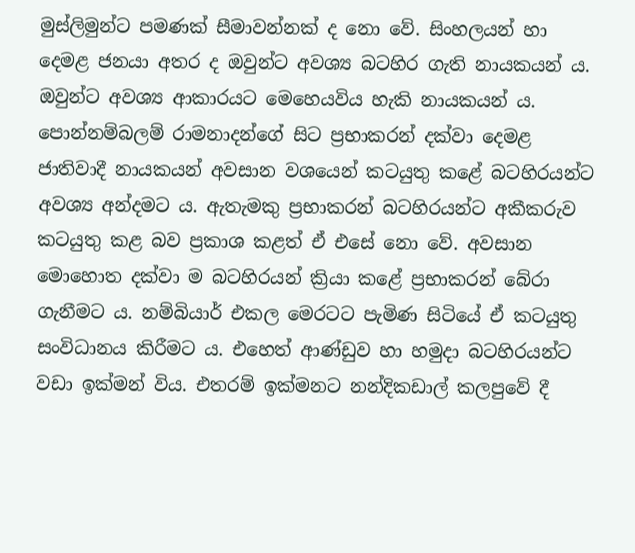මුස්ලිමුන්ට පමණක් සීමාවන්නක් ද නො වේ. සිංහලයන් හා දෙමළ ජනයා අතර ද ඔවුන්ට අවශ්‍ය බටහිර ගැති නායකයන් ය. ඔවුන්ට අවශ්‍ය ආකාරයට මෙහෙයවිය හැකි නායකයන් ය. පොන්නම්බලම් රාමනාදන්ගේ සිට ප්‍රභාකරන් දක්වා දෙමළ ජාතිවාදී නායකයන් අවසාන වශයෙන් කටයුතු කළේ බටහිරයන්ට අවශ්‍ය අන්දමට ය. ඇතැමකු ප්‍රභාකරන් බටහිරයන්ට අකීකරුව කටයුතු කළ බව ප්‍රකාශ කළත් ඒ එසේ නො වේ. අවසාන මොහොත දක්වා ම බටහිරයන් ක්‍රියා කළේ ප්‍රභාකරන් බේරා ගැනීමට ය. නම්බියාර් එකල මෙරටට පැමිණ සිටියේ ඒ කටයුතු සංවිධානය කිරීමට ය. එහෙත් ආණ්ඩුව හා හමුදා බටහිරයන්ට වඩා ඉක්මන් විය. එතරම් ඉක්මනට නන්දිකඩාල් කලපුවේ දී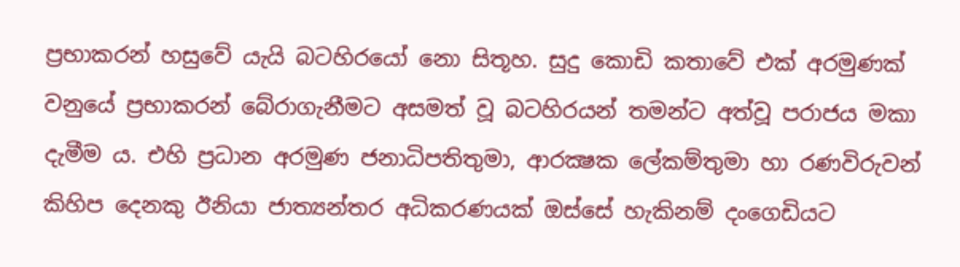ප්‍රභාකරන් හසුවේ යැයි බටහිරයෝ නො සිතූහ. සුදු කොඩි කතාවේ එක් අරමුණක් වනුයේ ප්‍රභාකරන් බේරාගැනීමට අසමත් වූ බටහිරයන් තමන්ට අත්වූ පරාජය මකා දැමීම ය. එහි ප්‍රධාන අරමුණ ජනාධිපතිතුමා, ආරක්‍ෂක ලේකම්තුමා හා රණවිරුවන් කිහිප දෙනකු ඊනියා ජාත්‍යන්තර අධිකරණයක් ඔස්සේ හැකිනම් දංගෙඩියට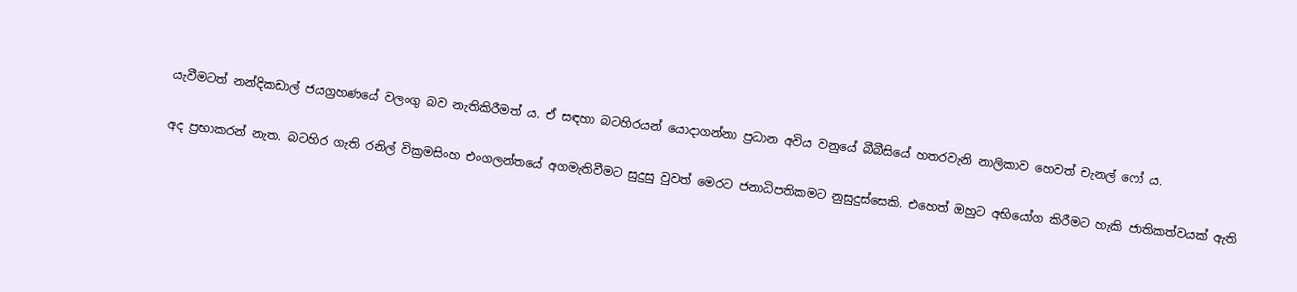යැවීමටත් නන්දිකඩාල් ජයග්‍රහණයේ වලංගු බව නැතිකිරීමත් ය. ඒ සඳහා බටහිරයන් යොදාගන්නා ප්‍රධාන අවිය වනුයේ බීබීසියේ හතරවැනි නාලිකාව හෙවත් චැනල් ෆෝ ය.

අද ප්‍රභාකරන් නැත. බටහිර ගැති රනිල් වික්‍රමසිංහ එංගලන්තයේ අගමැතිවීමට සුදුසු වුවත් මෙරට ජනාධිපතිකමට නුසුදුස්සෙකි. එහෙත් ඔහුට අභියෝග කිරීමට හැකි ජාතිකත්වයක් ඇති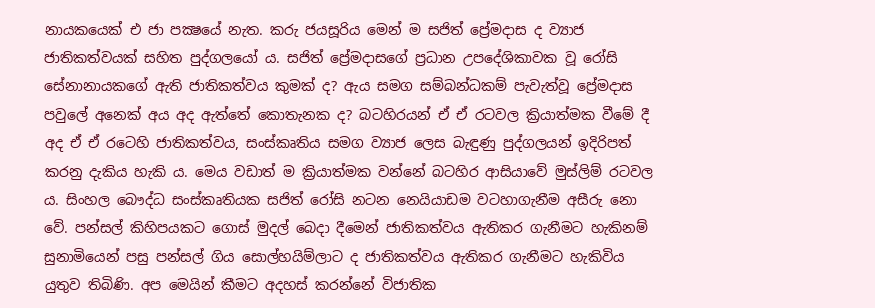නායකයෙක් එ ජා පක්‍ෂයේ නැත. කරු ජයසූරිය මෙන් ම සජිත් ප්‍රේමදාස ද ව්‍යාජ ජාතිකත්වයක් සහිත පුද්ගලයෝ ය. සජිත් ප්‍රේමදාසගේ ප්‍රධාන උපදේශිකාවක වූ රෝසි සේනානායකගේ ඇති ජාතිකත්වය කුමක් ද? ඇය සමග සම්බන්ධකම් පැවැත්වූ ප්‍රේමදාස පවුලේ අනෙක් අය අද ඇත්තේ කොතැනක ද? බටහිරයන් ඒ ඒ රටවල ක්‍රියාත්මක වීමේ දී අද ඒ ඒ රටෙහි ජාතිකත්වය, සංස්කෘතිය සමග ව්‍යාජ ලෙස බැඳුණු පුද්ගලයන් ඉදිරිපත් කරනු දැකිය හැකි ය. මෙය වඩාත් ම ක්‍රියාත්මක වන්නේ බටහිර ආසියාවේ මුස්ලිම් රටවල ය. සිංහල බෞද්ධ සංස්කෘතියක සජිත් රෝසි නටන නෙයියාඩම වටහාගැනීම අසීරු නො වේ. පන්සල් කිහිපයකට ගොස් මුදල් බෙදා දීමෙන් ජාතිකත්වය ඇතිකර ගැනීමට හැකිනම් සුනාමියෙන් පසු පන්සල් ගිය සොල්හයිම්ලාට ද ජාතිකත්වය ඇතිකර ගැනීමට හැකිවිය යුතුව තිබිණි. අප මෙයින් කීමට අදහස් කරන්නේ විජාතික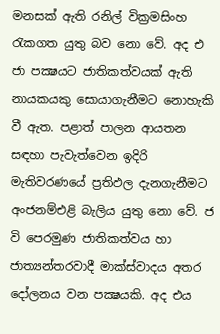මනසක් ඇති රනිල් වික්‍රමසිංහ රැකගත යුතු බව නො වේ. අද එ ජා පක්‍ෂයට ජාතිකත්වයක් ඇති නායකයකු සොයාගැනීමට නොහැකි වී ඇත. පළාත් පාලන ආයතන සඳහා පැවැත්වෙන ඉදිරි මැතිවරණයේ ප්‍රතිඵල දැනගැනීමට අංජනම්එළි බැලිය යුතු නො වේ. ජ වි පෙරමුණ ජාතිකත්වය හා ජාත්‍යන්තරවාදී මාක්ස්වාදය අතර දෝලනය වන පක්‍ෂයකි. අද එය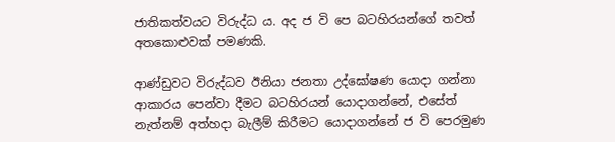ජාතිකත්වයට විරුද්ධ ය. අද ජ වි පෙ බටහිරයන්ගේ තවත් අතකොළුවක් පමණකි.

ආණ්ඩුවට විරුද්ධව ඊනියා ජනතා උද්ඝෝෂණ යොදා ගන්නා ආකාරය පෙන්වා දීමට බටහිරයන් යොදාගන්නේ, එසේත් නැත්නම් අත්හදා බැලීම් කිරීමට යොදාගන්නේ ජ වි පෙරමුණ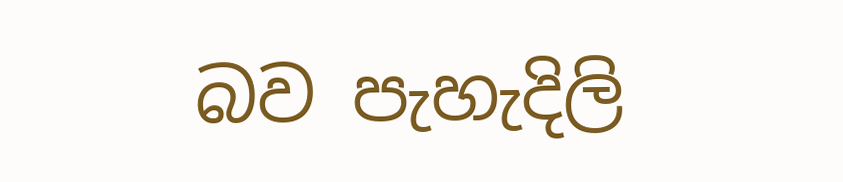බව පැහැදිලි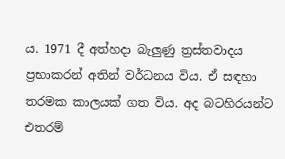ය. 1971 දී අත්හදා බැලුණු ත්‍රස්තවාදය ප්‍රභාකරන් අතින් වර්ධනය විය. ඒ සඳහා තරමක කාලයක් ගත විය. අද බටහිරයන්ට එතරම්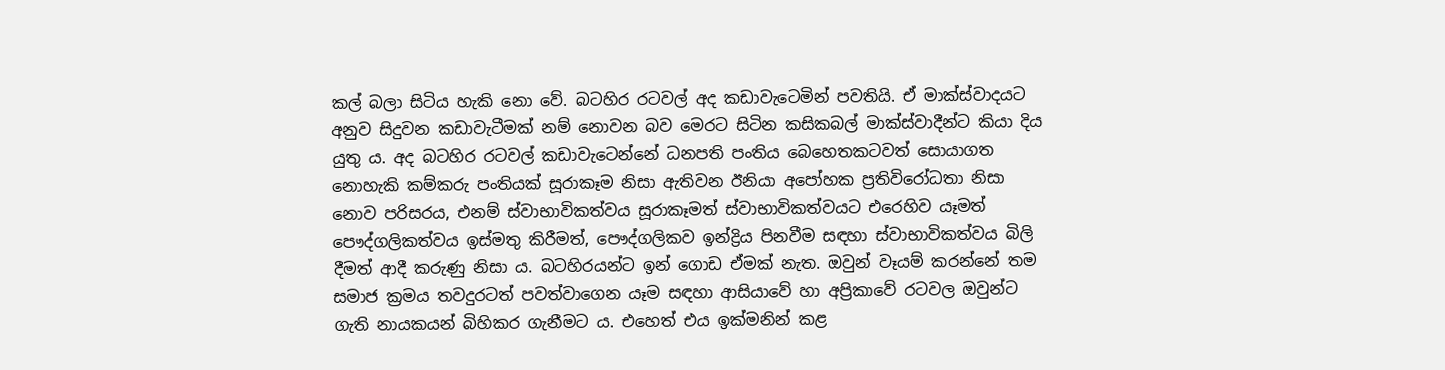කල් බලා සිටිය හැකි නො වේ. බටහිර රටවල් අද කඩාවැටෙමින් පවතියි. ඒ මාක්ස්වාදයට අනුව සිදුවන කඩාවැටීමක් නම් නොවන බව මෙරට සිටින කසිකබල් මාක්ස්වාදීන්ට කියා දිය යුතු ය. අද බටහිර රටවල් කඩාවැටෙන්නේ ධනපති පංතිය බෙහෙතකටවත් සොයාගත නොහැකි කම්කරු පංතියක් සූරාකෑම නිසා ඇතිවන ඊනියා අපෝහක ප්‍රතිවිරෝධතා නිසා නොව පරිසරය, එනම් ස්වාභාවිකත්වය සූරාකෑමත් ස්වාභාවිකත්වයට එරෙහිව යෑමත් පෞද්ගලිකත්වය ඉස්මතු කිරීමත්, පෞද්ගලිකව ඉන්ද්‍රිය පිනවීම සඳහා ස්වාභාවිකත්වය බිලි දීමත් ආදී කරුණු නිසා ය. බටහිරයන්ට ඉන් ගොඩ ඒමක් නැත. ඔවුන් වෑයම් කරන්නේ තම සමාජ ක්‍රමය තවදුරටත් පවත්වාගෙන යෑම සඳහා ආසියාවේ හා අප්‍රිකාවේ රටවල ඔවුන්ට ගැති නායකයන් බිහිකර ගැනීමට ය. එහෙත් එය ඉක්මනින් කළ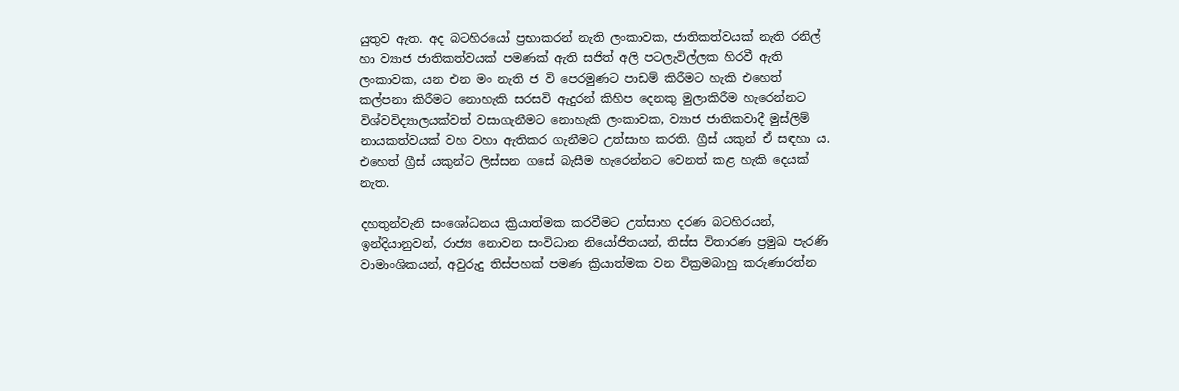යුතුව ඇත. අද බටහිරයෝ ප්‍රභාකරන් නැති ලංකාවක, ජාතිකත්වයක් නැති රනිල් හා ව්‍යාජ ජාතිකත්වයක් පමණක් ඇති සජිත් අලි පටලැවිල්ලක හිරවී ඇති ලංකාවක, යන එන මං නැති ජ වි පෙරමුණට පාඩම් කිරීමට හැකි එහෙත් කල්පනා කිරීමට නොහැකි සරසවි ඇදුරන් කිහිප දෙනකු මුලාකිරීම හැරෙන්නට විශ්වවිද්‍යාලයක්වත් වසාගැනීමට නොහැකි ලංකාවක, ව්‍යාජ ජාතිකවාදී මුස්ලිම් නායකත්වයක් වහ වහා ඇතිකර ගැනීමට උත්සාහ කරති. ග්‍රීස් යකුන් ඒ සඳහා ය. එහෙත් ග්‍රීස් යකුන්ට ලිස්සන ගසේ බැසීම හැරෙන්නට වෙනත් කළ හැකි දෙයක් නැත.

දහතුන්වැනි සංශෝධනය ක්‍රියාත්මක කරවීමට උත්සාහ දරණ බටහිරයන්, ඉන්දියානුවන්, රාජ්‍ය නොවන සංවිධාන නියෝජිතයන්, තිස්ස විතාරණ ප්‍රමුඛ පැරණි වාමාංශිකයන්, අවුරුදු තිස්පහක් පමණ ක්‍රියාත්මක වන වික්‍රමබාහු කරුණාරත්න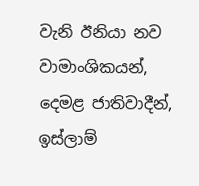වැනි ඊනියා නව වාමාංශිකයන්, දෙමළ ජාතිවාදීන්, ඉස්ලාම්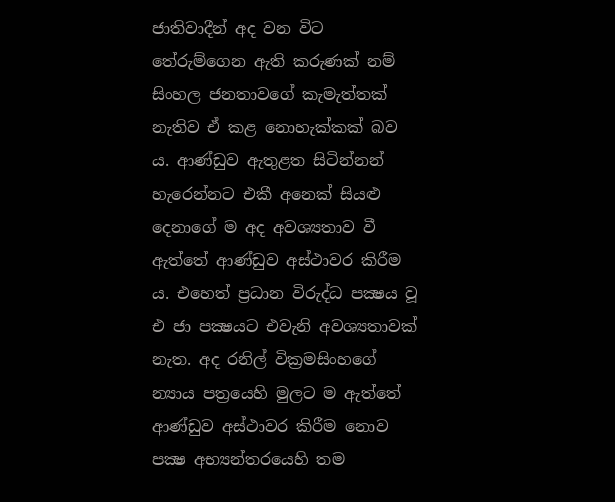ජාතිවාදීන් අද වන විට තේරුම්ගෙන ඇති කරුණක් නම් සිංහල ජනතාවගේ කැමැත්තක් නැතිව ඒ කළ නොහැක්කක් බව ය. ආණ්ඩුව ඇතුළත සිටින්නන් හැරෙන්නට එකී අනෙක් සියළු දෙනාගේ ම අද අවශ්‍යතාව වී ඇත්තේ ආණ්ඩුව අස්ථාවර කිරීම ය. එහෙත් ප්‍රධාන විරුද්ධ පක්‍ෂය වූ එ ජා පක්‍ෂයට එවැනි අවශ්‍යතාවක් නැත. අද රනිල් වික්‍රමසිංහගේ න්‍යාය පත්‍රයෙහි මුලට ම ඇත්තේ ආණ්ඩුව අස්ථාවර කිරීම නොව පක්‍ෂ අභ්‍යන්තරයෙහි තම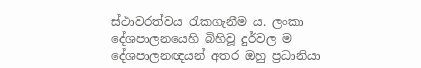ස්ථාවරත්වය රැකගැනීම ය. ලංකා දේශපාලනයෙහි බිහිවූ දුර්වල ම දේශපාලනඥයන් අතර ඔහු ප්‍රධානියා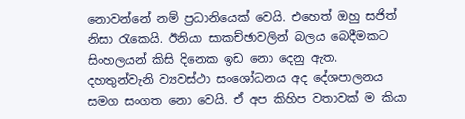නොවන්නේ නම් ප්‍රධානියෙක් වෙයි. එහෙත් ඔහු සජිත් නිසා රැකෙයි. ඊනියා සාකච්ඡාවලින් බලය බෙදීමකට සිංහලයන් කිසි දිනෙක ඉඩ නො දෙනු ඇත. දහතුන්වැනි ව්‍යවස්ථා සංශෝධනය අද දේශපාලනය සමග සංගත නො වෙයි. ඒ අප කිහිප වතාවක් ම කියා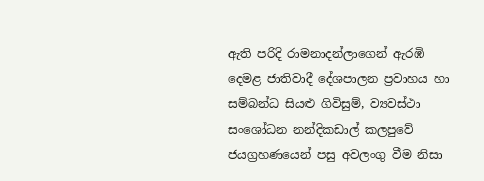ඇති පරිදි රාමනාදන්ලාගෙන් ඇරඹි දෙමළ ජාතිවාදී දේශපාලන ප්‍රවාහය හා සම්බන්ධ සියළු ගිවිසුම්, ව්‍යවස්ථා සංශෝධන නන්දිකඩාල් කලපුවේ ජයග්‍රහණයෙන් පසු අවලංගු වීම නිසා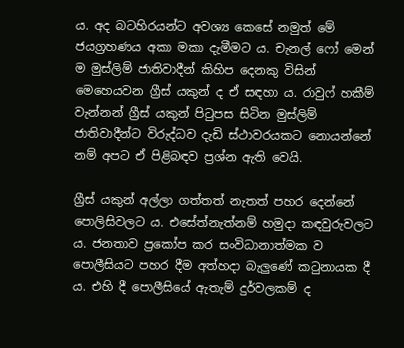ය. අද බටහිරයන්ට අවශ්‍ය කෙසේ නමුත් මේ ජයග්‍රහණය අකා මකා දැමීමට ය. චැනල් ෆෝ මෙන් ම මුස්ලිම් ජාතිවාදීන් කිහිප දෙනකු විසින් මෙහෙයවන ග්‍රීස් යකුන් ද ඒ සඳහා ය. රාවුෆ් හකීම් වැන්නන් ග්‍රීස් යකුන් පිටුපස සිටින මුස්ලිම් ජාතිවාදීන්ට විරුද්ධව දැඩි ස්ථාවරයකට නොයන්නේ නම් අපට ඒ පිළිබඳව ප්‍රශ්න ඇති වෙයි.

ග්‍රීස් යකුන් අල්ලා ගත්තත් නැතත් පහර දෙන්නේ පොලිසිවලට ය. එසේත්නැත්නම් හමුදා කඳවුරුවලට ය. ජනතාව ප්‍රකෝප කර සංවිධානාත්මක ව පොලීසියට පහර දීම අත්හදා බැලුණේ කටුනායක දී ය. එහි දී පොලීසියේ ඇතැම් දුර්වලකම් ද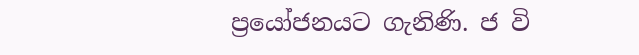ප්‍රයෝජනයට ගැනිණි. ජ වි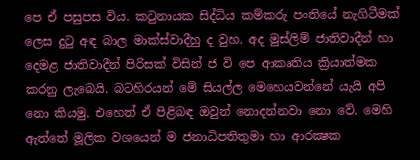පෙ ඒ පසුපස විය. කටුනායක සිද්ධිය කම්කරු පංතියේ නැගිටීමක් ලෙස දුටු අඳ බාල මාක්ස්වාදීහු ද වුහ. අද මුස්ලිම් ජාතිවාදීන් හා දෙමළ ජාතිවාදීන් පිරිසක් විසින් ජ වි පෙ ආකෘතිය ක්‍රියාත්මක කරනු ලැබෙයි. බටහිරයන් මේ සියල්ල මෙහෙයවන්නේ යැයි අපි නො කියමු. එහෙත් ඒ පිළිබඳ ඔවුන් නොදන්නවා නො වේ. මෙහි ඇත්තේ මූලික වශයෙන් ම ජනාධිපතිතුමා හා ආරක්‍ෂක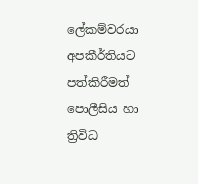ලේකම්වරයා අපකීර්තියට පත්කිරීමත් පොලීසිය හා ත්‍රිවිධ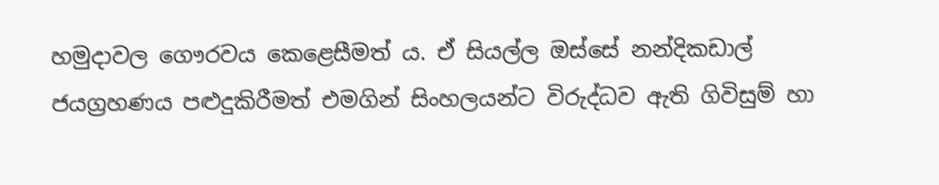හමුදාවල ගෞරවය කෙළෙසීමත් ය. ඒ සියල්ල ඔස්සේ නන්දිකඩාල් ජයග්‍රහණය පළුදුකිරීමත් එමගින් සිංහලයන්ට විරුද්ධව ඇති ගිවිසුම් හා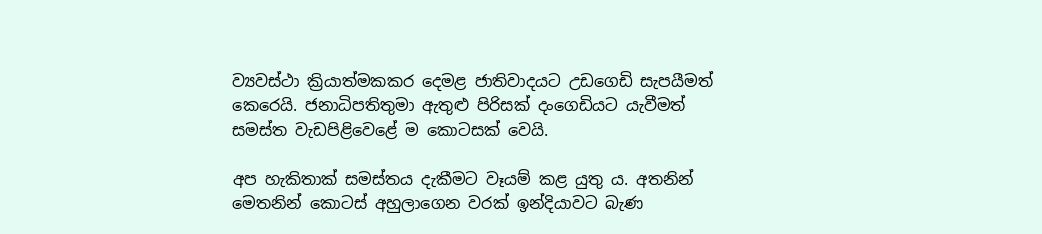ව්‍යවස්ථා ක්‍රියාත්මකකර දෙමළ ජාතිවාදයට උඩගෙඩි සැපයීමත් කෙරෙයි. ජනාධිපතිතුමා ඇතුළු පිරිසක් දංගෙඩියට යැවීමත් සමස්ත වැඩපිළිවෙළේ ම කොටසක් වෙයි.

අප හැකිතාක් සමස්තය දැකීමට වෑයම් කළ යුතු ය. අතනින් මෙතනින් කොටස් අහුලාගෙන වරක් ඉන්දියාවට බැණ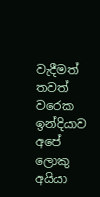වැදීමත් තවත් වරෙක ඉන්දියාව අපේ ලොකු අයියා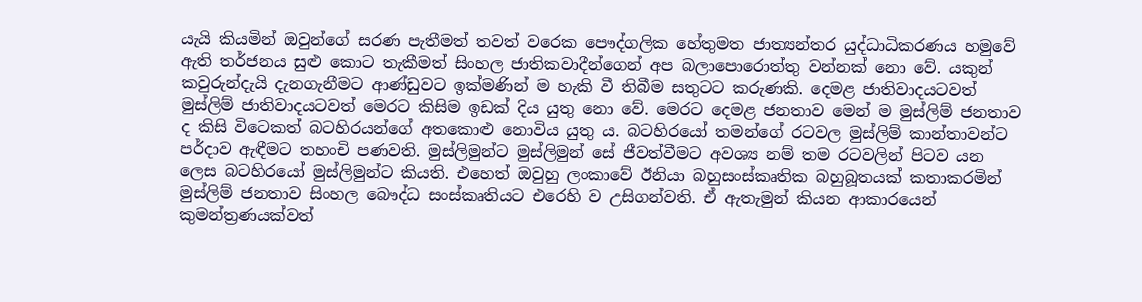යැයි කියමින් ඔවුන්ගේ සරණ පැතීමත් තවත් වරෙක පෞද්ගලික හේතුමත ජාත්‍යන්තර යුද්ධාධිකරණය හමුවේ ඇති තර්ජනය සුළු කොට තැකීමත් සිංහල ජාතිකවාදීන්ගෙන් අප බලාපොරොත්තු වන්නක් නො වේ. යකුන් කවුරුන්දැයි දැනගැනීමට ආණ්ඩුවට ඉක්මණින් ම හැකි වී තිබීම සතුටට කරුණකි. දෙමළ ජාතිවාදයටවත් මුස්ලිම් ජාතිවාදයටවත් මෙරට කිසිම ඉඩක් දිය යුතු නො වේ. මෙරට දෙමළ ජනතාව මෙන් ම මුස්ලිම් ජනතාව ද කිසි විටෙකත් බටහිරයන්ගේ අතකොළු නොවිය යුතු ය. බටහිරයෝ තමන්ගේ රටවල මුස්ලිම් කාන්තාවන්ට පර්දාව ඇඳීමට තහංචි පණවති. මුස්ලිමුන්ට මුස්ලිමුන් සේ ජීවත්වීමට අවශ්‍ය නම් තම රටවලින් පිටව යන ලෙස බටහිරයෝ මුස්ලිමුන්ට කියති. එහෙත් ඔවුහු ලංකාවේ ඊනියා බහුසංස්කෘතික බහුබූතයක් කතාකරමින් මුස්ලිම් ජනතාව සිංහල බෞද්ධ සංස්කෘතියට එරෙහි ව උසිගන්වති. ඒ ඇතැමුන් කියන ආකාරයෙන් කුමන්ත්‍රණයක්වත්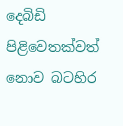දෙබිඩි පිළිවෙතක්වත් නොව බටහිර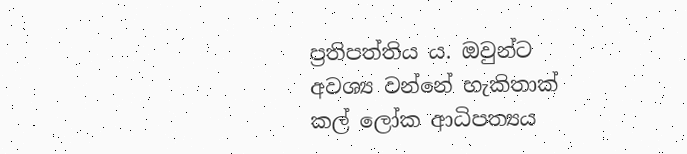ප්‍රතිපත්තිය ය. ඔවුන්ට අවශ්‍ය වන්නේ හැකිතාක් කල් ලෝක ආධිපත්‍යය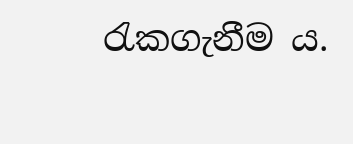රැකගැනීම ය.